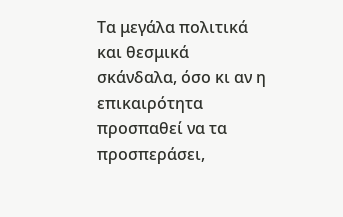Τα μεγάλα πολιτικά και θεσμικά σκάνδαλα, όσο κι αν η επικαιρότητα προσπαθεί να τα προσπεράσει,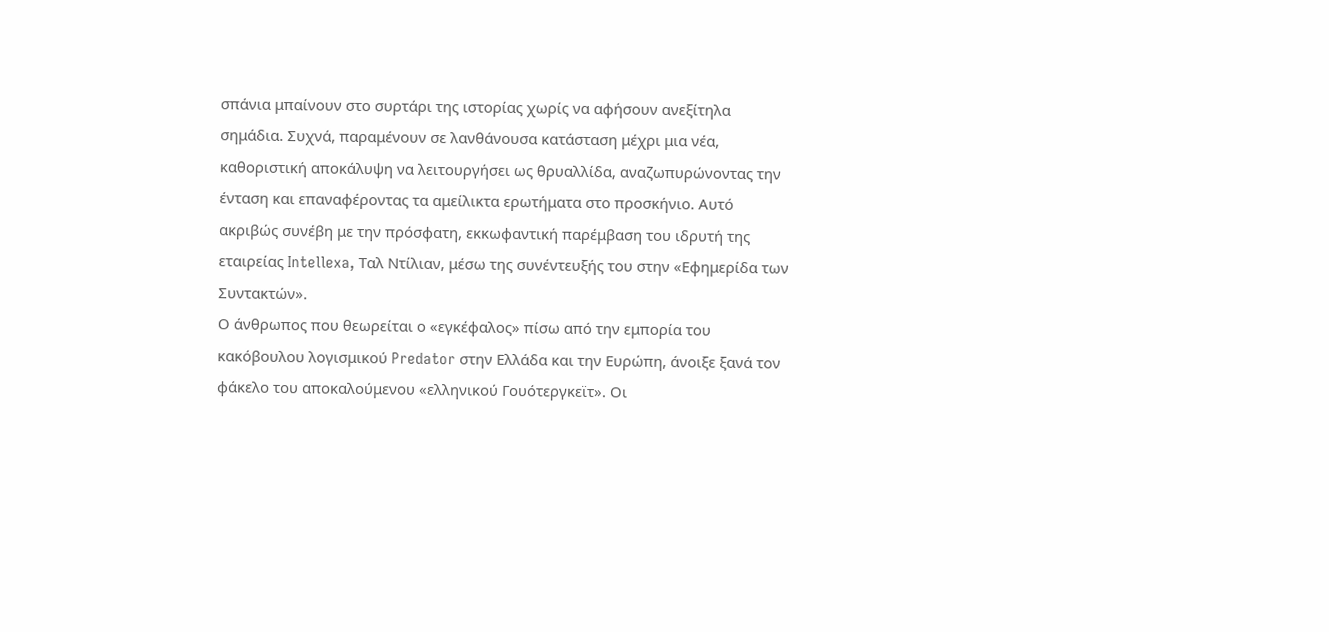σπάνια μπαίνουν στο συρτάρι της ιστορίας χωρίς να αφήσουν ανεξίτηλα σημάδια. Συχνά, παραμένουν σε λανθάνουσα κατάσταση μέχρι μια νέα, καθοριστική αποκάλυψη να λειτουργήσει ως θρυαλλίδα, αναζωπυρώνοντας την ένταση και επαναφέροντας τα αμείλικτα ερωτήματα στο προσκήνιο. Αυτό ακριβώς συνέβη με την πρόσφατη, εκκωφαντική παρέμβαση του ιδρυτή της εταιρείας Intellexa, Ταλ Ντίλιαν, μέσω της συνέντευξής του στην «Εφημερίδα των Συντακτών».
Ο άνθρωπος που θεωρείται ο «εγκέφαλος» πίσω από την εμπορία του κακόβουλου λογισμικού Predator στην Ελλάδα και την Ευρώπη, άνοιξε ξανά τον φάκελο του αποκαλούμενου «ελληνικού Γουότεργκεϊτ». Οι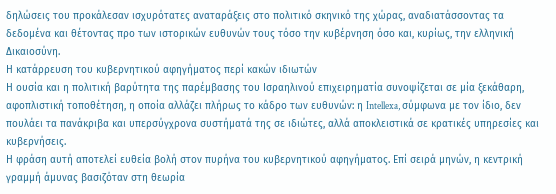δηλώσεις του προκάλεσαν ισχυρότατες αναταράξεις στο πολιτικό σκηνικό της χώρας, αναδιατάσσοντας τα δεδομένα και θέτοντας προ των ιστορικών ευθυνών τους τόσο την κυβέρνηση όσο και, κυρίως, την ελληνική Δικαιοσύνη.
Η κατάρρευση του κυβερνητικού αφηγήματος περί κακών ιδιωτών
Η ουσία και η πολιτική βαρύτητα της παρέμβασης του Ισραηλινού επιχειρηματία συνοψίζεται σε μία ξεκάθαρη, αφοπλιστική τοποθέτηση, η οποία αλλάζει πλήρως το κάδρο των ευθυνών: η Intellexa, σύμφωνα με τον ίδιο, δεν πουλάει τα πανάκριβα και υπερσύγχρονα συστήματά της σε ιδιώτες, αλλά αποκλειστικά σε κρατικές υπηρεσίες και κυβερνήσεις.
Η φράση αυτή αποτελεί ευθεία βολή στον πυρήνα του κυβερνητικού αφηγήματος. Επί σειρά μηνών, η κεντρική γραμμή άμυνας βασιζόταν στη θεωρία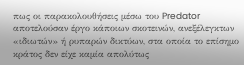πως οι παρακολουθήσεις μέσω του Predator αποτελούσαν έργο κάποιων σκοτεινών, ανεξέλεγκτων «ιδιωτών» ή ρυπαρών δικτύων, στα οποία το επίσημο κράτος δεν είχε καμία απολύτως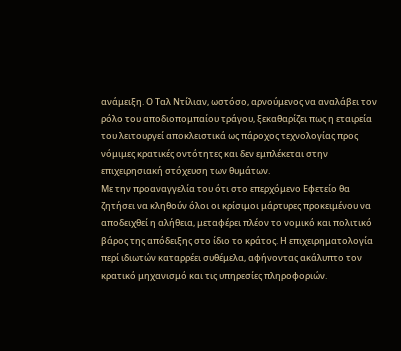ανάμειξη. Ο Ταλ Ντίλιαν, ωστόσο, αρνούμενος να αναλάβει τον ρόλο του αποδιοπομπαίου τράγου, ξεκαθαρίζει πως η εταιρεία του λειτουργεί αποκλειστικά ως πάροχος τεχνολογίας προς νόμιμες κρατικές οντότητες και δεν εμπλέκεται στην επιχειρησιακή στόχευση των θυμάτων.
Με την προαναγγελία του ότι στο επερχόμενο Εφετείο θα ζητήσει να κληθούν όλοι οι κρίσιμοι μάρτυρες προκειμένου να αποδειχθεί η αλήθεια, μεταφέρει πλέον το νομικό και πολιτικό βάρος της απόδειξης στο ίδιο το κράτος. Η επιχειρηματολογία περί ιδιωτών καταρρέει συθέμελα, αφήνοντας ακάλυπτο τον κρατικό μηχανισμό και τις υπηρεσίες πληροφοριών.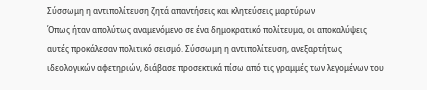Σύσσωμη η αντιπολίτευση ζητά απαντήσεις και κλητεύσεις μαρτύρων
Όπως ήταν απολύτως αναμενόμενο σε ένα δημοκρατικό πολίτευμα, οι αποκαλύψεις αυτές προκάλεσαν πολιτικό σεισμό. Σύσσωμη η αντιπολίτευση, ανεξαρτήτως ιδεολογικών αφετηριών, διάβασε προσεκτικά πίσω από τις γραμμές των λεγομένων του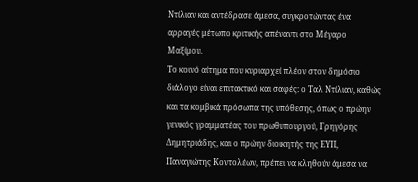Ντίλιαν και αντέδρασε άμεσα, συγκροτώντας ένα αρραγές μέτωπο κριτικής απέναντι στο Μέγαρο Μαξίμου.
Το κοινό αίτημα που κυριαρχεί πλέον στον δημόσιο διάλογο είναι επιτακτικό και σαφές: ο Ταλ Ντίλιαν, καθώς και τα κομβικά πρόσωπα της υπόθεσης, όπως ο πρώην γενικός γραμματέας του πρωθυπουργού, Γρηγόρης Δημητριάδης, και ο πρώην διοικητής της ΕΥΠ, Παναγιώτης Κοντολέων, πρέπει να κληθούν άμεσα να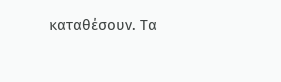καταθέσουν. Τα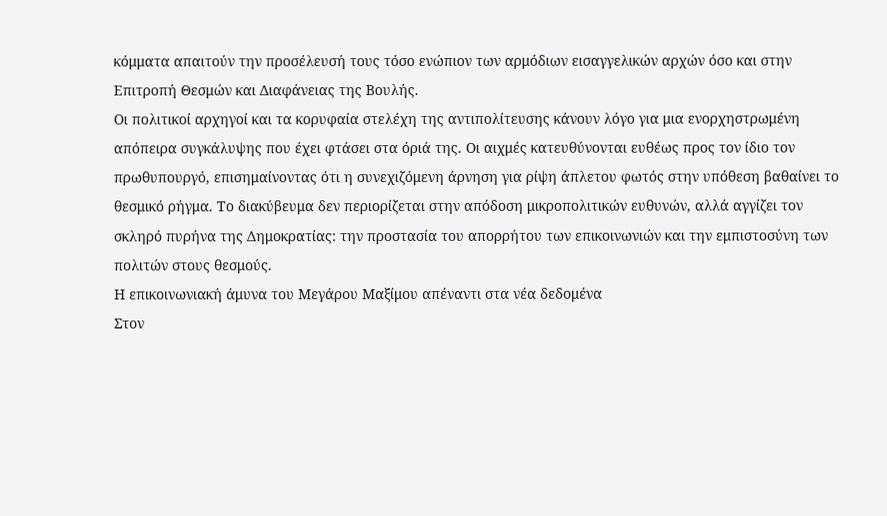κόμματα απαιτούν την προσέλευσή τους τόσο ενώπιον των αρμόδιων εισαγγελικών αρχών όσο και στην Επιτροπή Θεσμών και Διαφάνειας της Βουλής.
Οι πολιτικοί αρχηγοί και τα κορυφαία στελέχη της αντιπολίτευσης κάνουν λόγο για μια ενορχηστρωμένη απόπειρα συγκάλυψης που έχει φτάσει στα όριά της. Οι αιχμές κατευθύνονται ευθέως προς τον ίδιο τον πρωθυπουργό, επισημαίνοντας ότι η συνεχιζόμενη άρνηση για ρίψη άπλετου φωτός στην υπόθεση βαθαίνει το θεσμικό ρήγμα. Το διακύβευμα δεν περιορίζεται στην απόδοση μικροπολιτικών ευθυνών, αλλά αγγίζει τον σκληρό πυρήνα της Δημοκρατίας: την προστασία του απορρήτου των επικοινωνιών και την εμπιστοσύνη των πολιτών στους θεσμούς.
Η επικοινωνιακή άμυνα του Μεγάρου Μαξίμου απέναντι στα νέα δεδομένα
Στον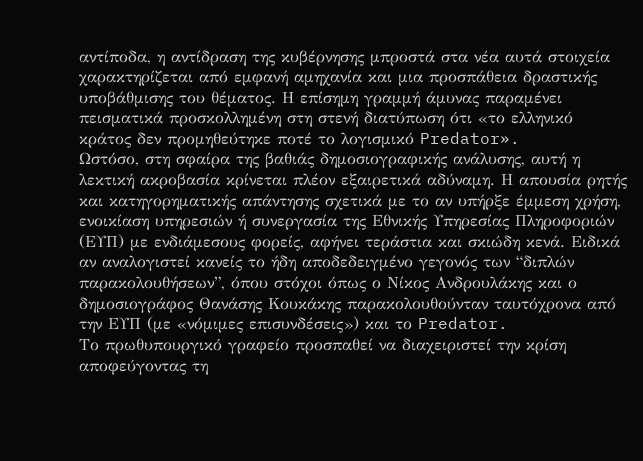αντίποδα, η αντίδραση της κυβέρνησης μπροστά στα νέα αυτά στοιχεία χαρακτηρίζεται από εμφανή αμηχανία και μια προσπάθεια δραστικής υποβάθμισης του θέματος. Η επίσημη γραμμή άμυνας παραμένει πεισματικά προσκολλημένη στη στενή διατύπωση ότι «το ελληνικό κράτος δεν προμηθεύτηκε ποτέ το λογισμικό Predator».
Ωστόσο, στη σφαίρα της βαθιάς δημοσιογραφικής ανάλυσης, αυτή η λεκτική ακροβασία κρίνεται πλέον εξαιρετικά αδύναμη. Η απουσία ρητής και κατηγορηματικής απάντησης σχετικά με το αν υπήρξε έμμεση χρήση, ενοικίαση υπηρεσιών ή συνεργασία της Εθνικής Υπηρεσίας Πληροφοριών (ΕΥΠ) με ενδιάμεσους φορείς, αφήνει τεράστια και σκιώδη κενά. Ειδικά αν αναλογιστεί κανείς το ήδη αποδεδειγμένο γεγονός των “διπλών παρακολουθήσεων”, όπου στόχοι όπως ο Νίκος Ανδρουλάκης και ο δημοσιογράφος Θανάσης Κουκάκης παρακολουθούνταν ταυτόχρονα από την ΕΥΠ (με «νόμιμες επισυνδέσεις») και το Predator.
Το πρωθυπουργικό γραφείο προσπαθεί να διαχειριστεί την κρίση αποφεύγοντας τη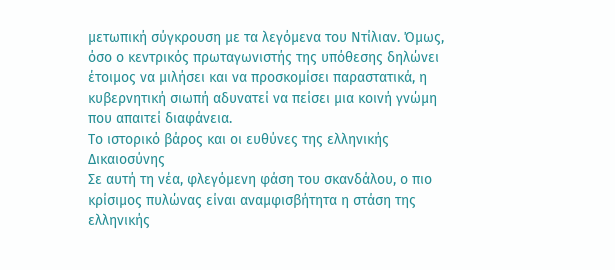μετωπική σύγκρουση με τα λεγόμενα του Ντίλιαν. Όμως, όσο ο κεντρικός πρωταγωνιστής της υπόθεσης δηλώνει έτοιμος να μιλήσει και να προσκομίσει παραστατικά, η κυβερνητική σιωπή αδυνατεί να πείσει μια κοινή γνώμη που απαιτεί διαφάνεια.
Το ιστορικό βάρος και οι ευθύνες της ελληνικής Δικαιοσύνης
Σε αυτή τη νέα, φλεγόμενη φάση του σκανδάλου, ο πιο κρίσιμος πυλώνας είναι αναμφισβήτητα η στάση της ελληνικής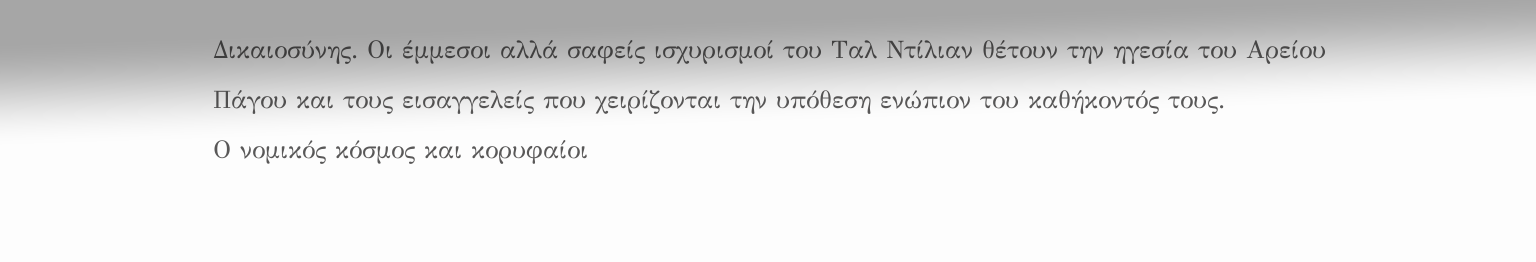Δικαιοσύνης. Οι έμμεσοι αλλά σαφείς ισχυρισμοί του Ταλ Ντίλιαν θέτουν την ηγεσία του Αρείου Πάγου και τους εισαγγελείς που χειρίζονται την υπόθεση ενώπιον του καθήκοντός τους.
Ο νομικός κόσμος και κορυφαίοι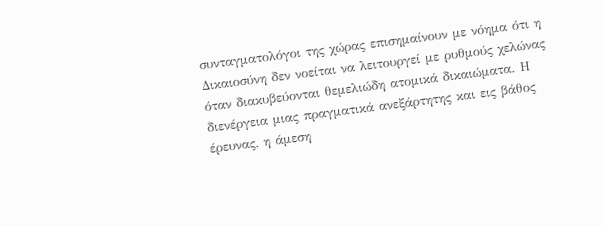συνταγματολόγοι της χώρας επισημαίνουν με νόημα ότι η Δικαιοσύνη δεν νοείται να λειτουργεί με ρυθμούς χελώνας όταν διακυβεύονται θεμελιώδη ατομικά δικαιώματα. Η διενέργεια μιας πραγματικά ανεξάρτητης και εις βάθος έρευνας, η άμεση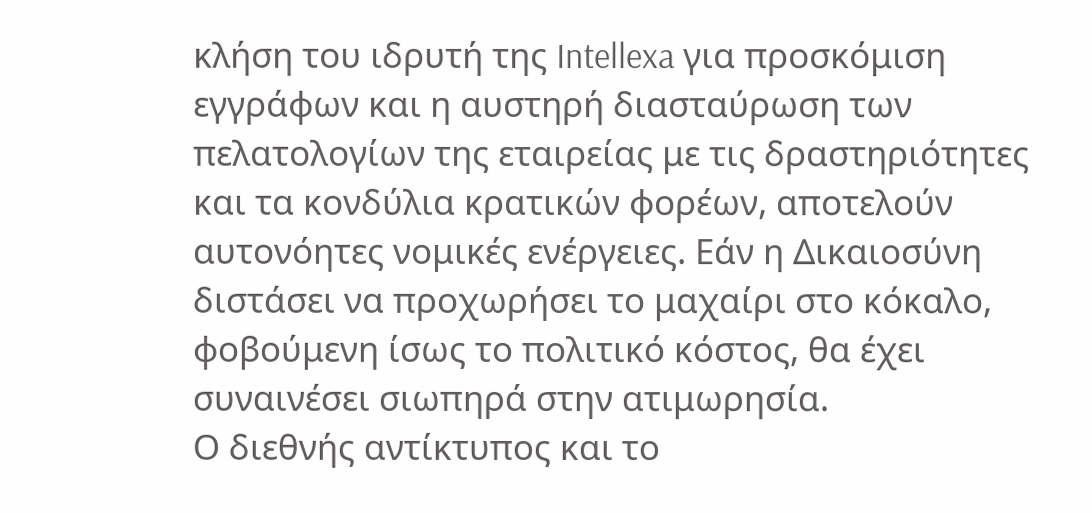κλήση του ιδρυτή της Intellexa για προσκόμιση εγγράφων και η αυστηρή διασταύρωση των πελατολογίων της εταιρείας με τις δραστηριότητες και τα κονδύλια κρατικών φορέων, αποτελούν αυτονόητες νομικές ενέργειες. Εάν η Δικαιοσύνη διστάσει να προχωρήσει το μαχαίρι στο κόκαλο, φοβούμενη ίσως το πολιτικό κόστος, θα έχει συναινέσει σιωπηρά στην ατιμωρησία.
Ο διεθνής αντίκτυπος και το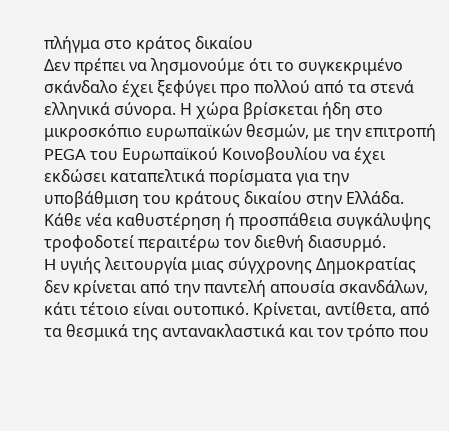πλήγμα στο κράτος δικαίου
Δεν πρέπει να λησμονούμε ότι το συγκεκριμένο σκάνδαλο έχει ξεφύγει προ πολλού από τα στενά ελληνικά σύνορα. Η χώρα βρίσκεται ήδη στο μικροσκόπιο ευρωπαϊκών θεσμών, με την επιτροπή PEGA του Ευρωπαϊκού Κοινοβουλίου να έχει εκδώσει καταπελτικά πορίσματα για την υποβάθμιση του κράτους δικαίου στην Ελλάδα. Κάθε νέα καθυστέρηση ή προσπάθεια συγκάλυψης τροφοδοτεί περαιτέρω τον διεθνή διασυρμό.
H υγιής λειτουργία μιας σύγχρονης Δημοκρατίας δεν κρίνεται από την παντελή απουσία σκανδάλων, κάτι τέτοιο είναι ουτοπικό. Κρίνεται, αντίθετα, από τα θεσμικά της αντανακλαστικά και τον τρόπο που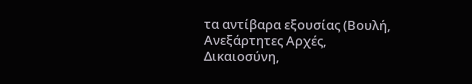τα αντίβαρα εξουσίας (Βουλή, Ανεξάρτητες Αρχές, Δικαιοσύνη,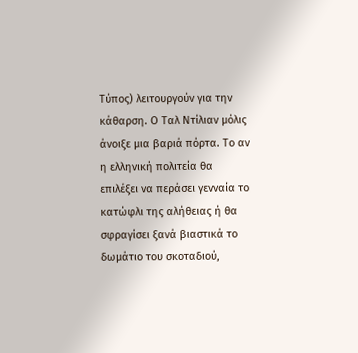Τύπος) λειτουργούν για την κάθαρση. Ο Ταλ Ντίλιαν μόλις άνοιξε μια βαριά πόρτα. Το αν η ελληνική πολιτεία θα επιλέξει να περάσει γενναία το κατώφλι της αλήθειας ή θα σφραγίσει ξανά βιαστικά το δωμάτιο του σκοταδιού,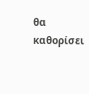θα καθορίσει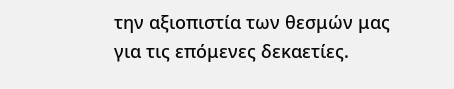την αξιοπιστία των θεσμών μας για τις επόμενες δεκαετίες.